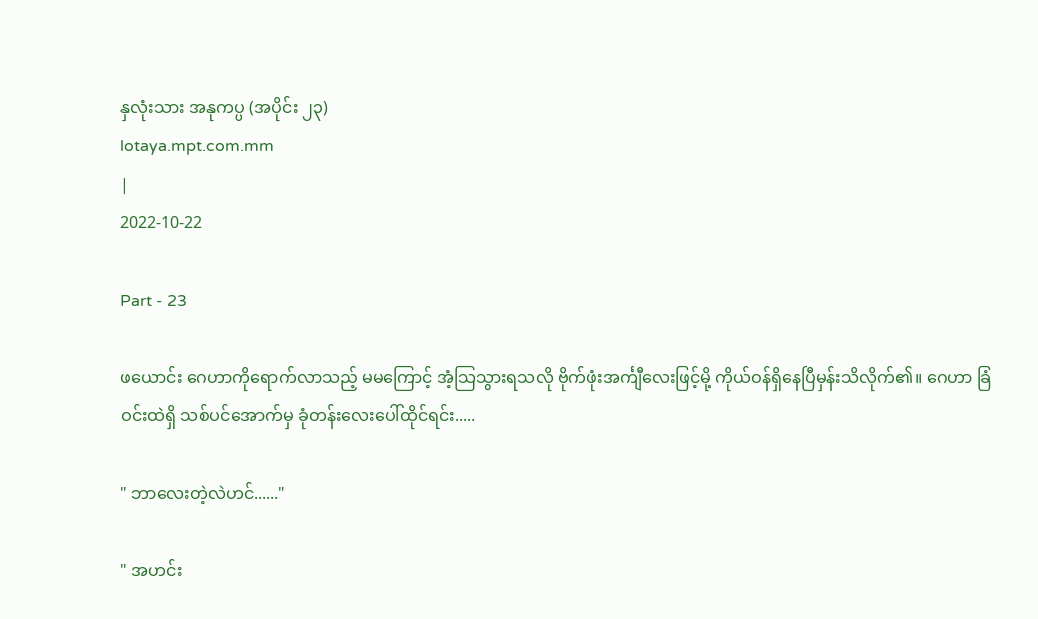နှလုံးသား အနုကပ္ပ (အပိုင်း ၂၃)
lotaya.mpt.com.mm
|
2022-10-22

Part - 23

ဖယောင်း ဂေဟာကိုရောက်လာသည့် မမကြောင့် အံ့သြသွားရသလို ဗိုက်ဖုံးအင်္ကျီလေးဖြင့်မို့ ကိုယ်ဝန်ရှိနေပြီမှန်းသိလိုက်၏။ ဂေဟာ ခြံဝင်းထဲရှိ သစ်ပင်အောက်မှ ခုံတန်းလေးပေါ်ထိုင်ရင်း.....

" ဘာလေးတဲ့လဲဟင်......"

" အဟင်း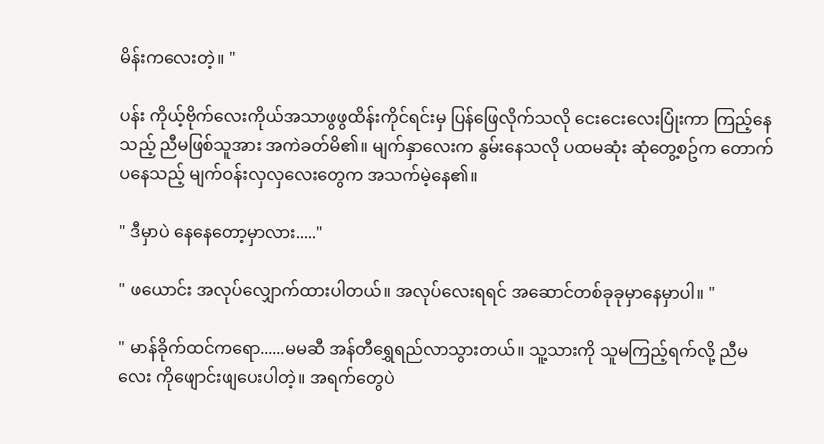မိန်းကလေးတဲ့။ "

ပန်း ကိုယ့်ဗိုက်လေးကိုယ်အသာဖွဖွထိန်းကိုင်ရင်းမှ ပြန်ဖြေလိုက်သလို ငေးငေးလေးပြုံးကာ ကြည့်နေသည့် ညီမဖြစ်သူအား အကဲခတ်မိ၏။ မျက်နှာလေးက နွမ်းနေသလို ပထမဆုံး ဆုံတွေ့စဥ်က တောက်ပနေသည့် မျက်ဝန်းလှလှလေးတွေက အသက်မဲ့နေ၏။

" ဒီမှာပဲ နေနေတော့မှာလား....."

" ဖယောင်း အလုပ်လျှောက်ထားပါတယ်။ အလုပ်လေးရရင် အဆောင်တစ်ခုခုမှာနေမှာပါ။ "

" မာန်ခိုက်ထင်ကရော......မမဆီ အန်တီရွှေရည်လာသွားတယ်။ သူ့သားကို သူမကြည့်ရက်လို့ ညီမလေး ကိုဖျောင်းဖျပေးပါတဲ့။ အရက်တွေပဲ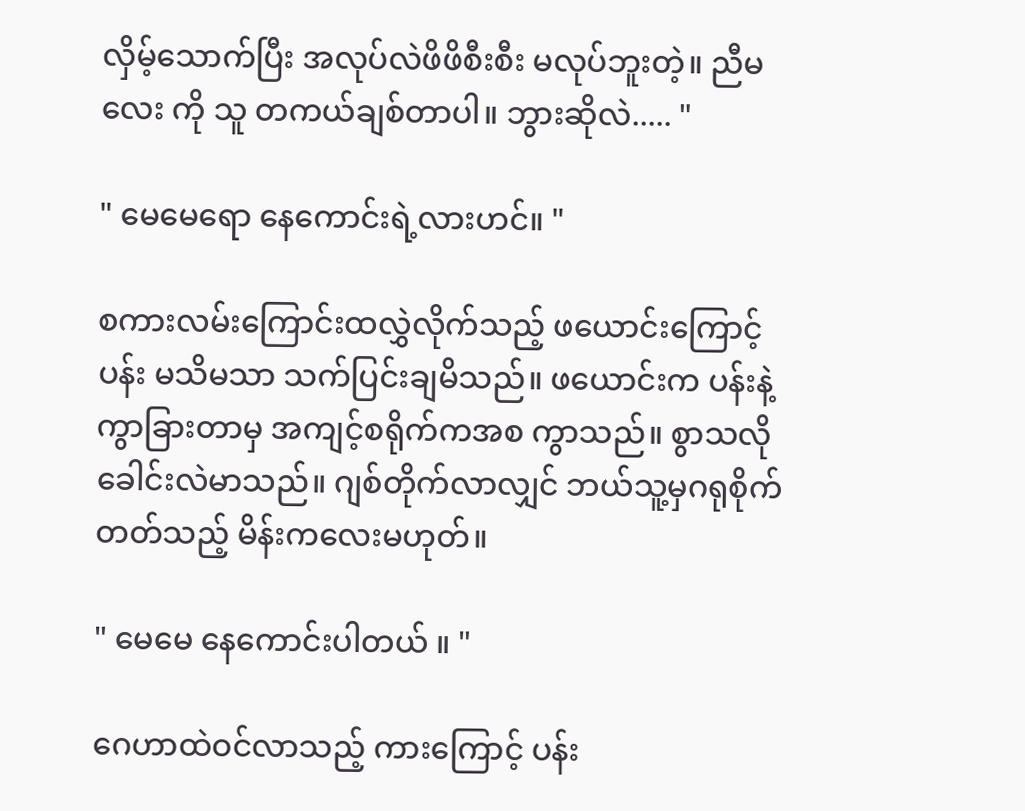လှိမ့်သောက်ပြီး အလုပ်လဲဖိဖိစီးစီး မလုပ်ဘူးတဲ့။ ညီမလေး ကို သူ တကယ်ချစ်တာပါ။ ဘွားဆိုလဲ..... "

" မေမေရော နေကောင်းရဲ့လားဟင်။ "

စကားလမ်းကြောင်းထလွှဲလိုက်သည့် ဖယောင်းကြောင့် ပန်း မသိမသာ သက်ပြင်းချမိသည်။ ဖယောင်းက ပန်းနဲ့ကွာခြားတာမှ အကျင့်စရိုက်ကအစ ကွာသည်။ စွာသလို ခေါင်းလဲမာသည်။ ဂျစ်တိုက်လာလျှင် ဘယ်သူ့မှဂရုစိုက်တတ်သည့် မိန်းကလေးမဟုတ်။

" မေမေ နေကောင်းပါတယ် ။ "

ဂေဟာထဲဝင်လာသည့် ကားကြောင့် ပန်း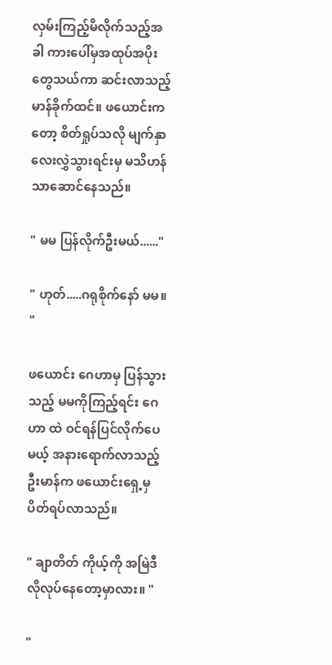လှမ်းကြည့်မိလိုက်သည့်အခါ ကားပေါ်မှအထုပ်အပိုးတွေသယ်ကာ ဆင်းလာသည့် မာန်ခိုက်ထင်။ ဖယောင်းကတော့ စိတ်ရှုပ်သလို မျက်နှာလေးလွှဲသွားရင်းမှ မသိဟန်သာဆောင်နေသည်။

" မမ ပြန်လိုက်ဦးမယ်......"

" ဟုတ်.....ဂရုစိုက်နော် မမ။ "

ဖယောင်း ဂေဟာမှ ပြန်သွားသည့် မမကိုကြည့်ရင်း ဂေဟာ ထဲ ဝင်ရန်ပြင်လိုက်ပေမယ့် အနားရောက်လာသည့် ဦးမာန်က ဖယောင်းရှေ့မှ ပိတ်ရပ်လာသည်။

" ချာတိတ် ကိုယ့်ကို အမြဲဒီလိုလုပ်နေတော့မှာလား။ "

"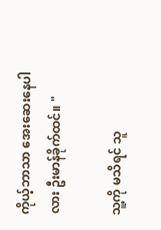ကိုယ့်ဘာသာ အေးဆေးနေပါလား ဦးမာန်ခိုက်ထင်။ "

သူ့ကို မသိရင် သူ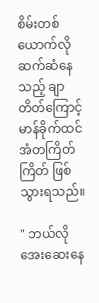စိမ်းတစ်ယောက်လို ဆက်ဆံနေသည့် ချာတိတ်ကြောင့် မာန်ခိုက်ထင် အံတကြိတ်ကြိတ် ဖြစ်သွားရသည်။

" ဘယ်လိုအေးဆေးနေ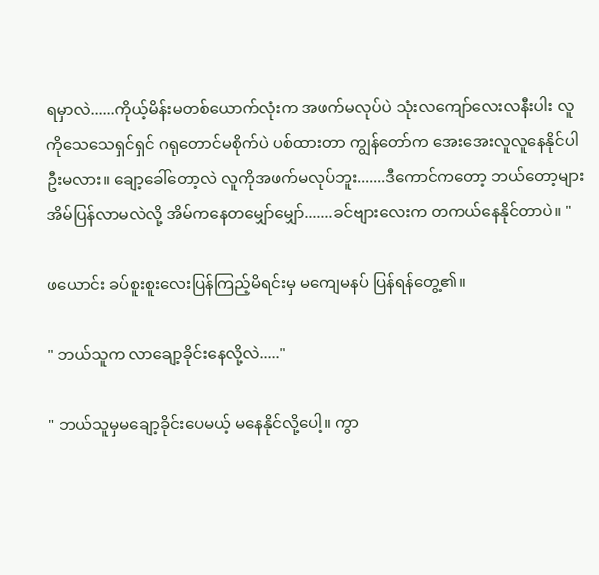ရမှာလဲ......ကိုယ့်မိန်းမတစ်ယောက်လုံးက အဖက်မလုပ်ပဲ သုံးလကျော်လေးလနီးပါး လူကိုသေသေရှင်ရှင် ဂရုတောင်မစိုက်ပဲ ပစ်ထားတာ ကျွန်တော်က အေးအေးလူလူနေနိုင်ပါဦးမလား။ ချော့ခေါ်တော့လဲ လူကိုအဖက်မလုပ်ဘူး.......ဒီကောင်ကတော့ ဘယ်တော့များ အိမ်ပြန်လာမလဲလို့ အိမ်ကနေတမျှော်မျှော်.......ခင်ဗျားလေးက တကယ်နေနိုင်တာပဲ။ "

ဖယောင်း ခပ်စူးစူးလေးပြန်ကြည့်မိရင်းမှ မကျေမနပ် ပြန်ရန်တွေ့၏။

" ဘယ်သူက လာချော့ခိုင်းနေလို့လဲ....."

" ဘယ်သူမှမချော့ခိုင်းပေမယ့် မနေနိုင်လို့ပေါ့။ ကွာ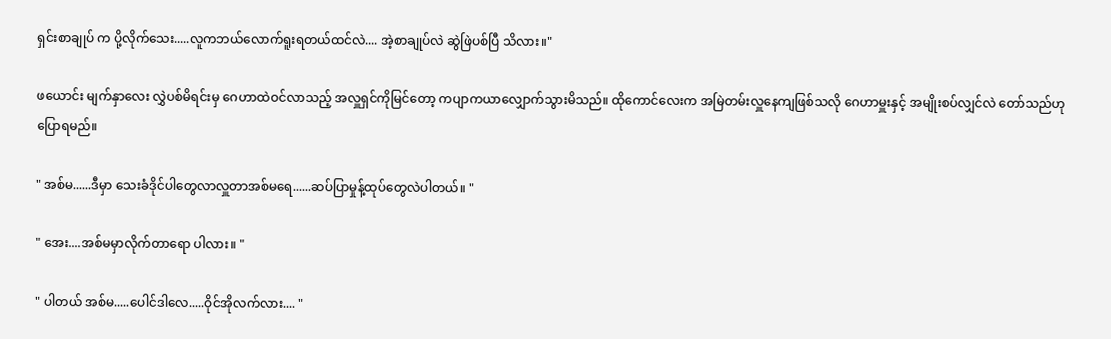ရှင်းစာချုပ် က ပို့လိုက်သေး.....လူကဘယ်လောက်ရူးရတယ်ထင်လဲ.... အဲ့စာချုပ်လဲ ဆွဲဖြဲပစ်ပြီ သိလား။"

ဖယောင်း မျက်နှာလေး လွှဲပစ်မိရင်းမှ ဂေဟာထဲဝင်လာသည့် အလှူရှင်ကိုမြင်တော့ ကပျာကယာလျှောက်သွားမိသည်။ ထိုကောင်လေးက အမြဲတမ်းလှူနေကျဖြစ်သလို ဂေဟာမှူးနှင့် အမျိုးစပ်လျှင်လဲ တော်သည်ဟုပြောရမည်။

" အစ်မ......ဒီမှာ သေးခံဒိုင်ပါတွေလာလှူတာအစ်မရေ......ဆပ်ပြာမှုန့်ထုပ်တွေလဲပါတယ်။ "

" အေး....အစ်မမှာလိုက်တာရော ပါလား။ "

" ပါတယ် အစ်မ.....ပေါင်ဒါလေ.....ဝိုင်အိုလက်လား.... "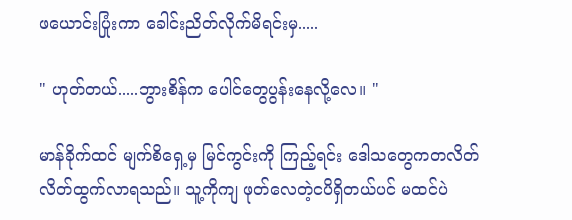ဖယောင်းပြုံးကာ ခေါင်းညိတ်လိုက်မိရင်းမှ.....

" ဟုတ်တယ်.....ဘွားစိန်က ပေါင်တွေပွန်းနေလို့လေ။ "

မာန်ခိုက်ထင် မျက်စိရှေ့မှ မြင်ကွင်းကို ကြည့်ရင်း ဒေါသတွေကတလိတ်လိတ်ထွက်လာရသည်။ သူ့ကိုကျ ဖုတ်လေတဲ့ငပိရှိတယ်ပင် မထင်ပဲ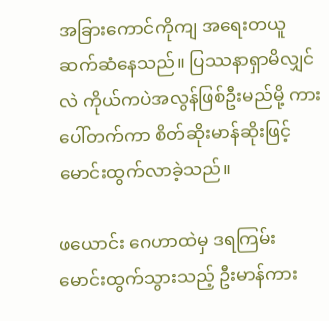အခြားကောင်ကိုကျ အရေးတယူဆက်ဆံနေသည်။ ပြဿနာရှာမိလျှင်လဲ ကိုယ်ကပဲအလွန်ဖြစ်ဦးမည်မို့ ကားပေါ်တက်ကာ စိတ်ဆိုးမာန်ဆိုးဖြင့် မောင်းထွက်လာခဲ့သည်။

ဖယောင်း ဂေဟာထဲမှ ဒရကြမ်းမောင်းထွက်သွားသည့် ဦးမာန်ကား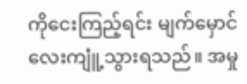ကိုငေးကြည့်ရင်း မျက်မှောင်လေးကျူံ့သွားရသည်။ အမှု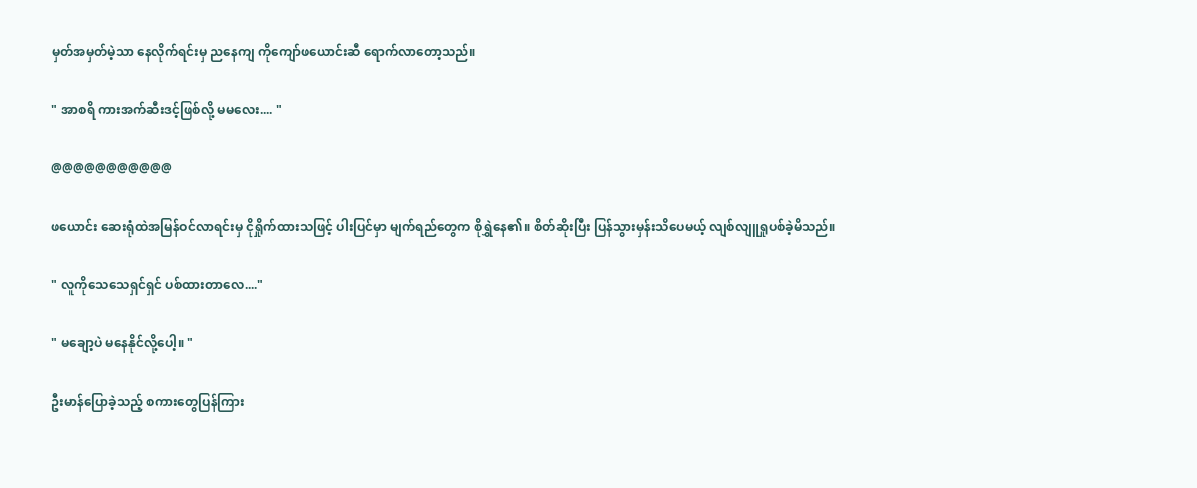မှတ်အမှတ်မဲ့သာ နေလိုက်ရင်းမှ ညနေကျ ကိုကျော်ဖယောင်းဆီ ရောက်လာတော့သည်။

" အာစရိ ကားအက်ဆီးဒင့်ဖြစ်လို့ မမလေး.... "

@@@@@@@@@@@

ဖယောင်း ဆေးရုံထဲအမြန်ဝင်လာရင်းမှ ငိုရှိုက်ထားသဖြင့် ပါးပြင်မှာ မျက်ရည်တွေက စိုရွှဲနေ၏။ စိတ်ဆိုးပြီး ပြန်သွားမှန်းသိပေမယ့် လျစ်လျူရှုပစ်ခဲ့မိသည်။

" လူကိုသေသေရှင်ရှင် ပစ်ထားတာလေ...."

" မချော့ပဲ မနေနိုင်လို့ပေါ့။ "

ဦးမာန်ပြောခဲ့သည့် စကားတွေပြန်ကြား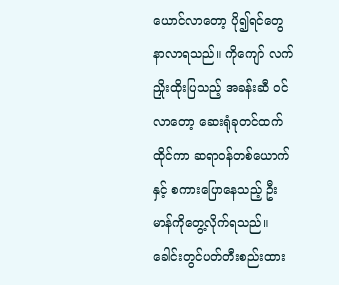ယောင်လာတော့ ပို၍ရင်တွေနာလာရသည်။ ကိုကျော် လက်ညှိုးထိုးပြသည့် အခန်းဆီ ဝင်လာတော့ ဆေးရုံခုတင်ထက်ထိုင်ကာ ဆရာဝန်တစ်ယောက်နှင့် စကားပြောနေသည့် ဦးမာန်ကိုတွေ့လိုက်ရသည်။ ခေါင်းတွင်ပတ်တီးစည်းထား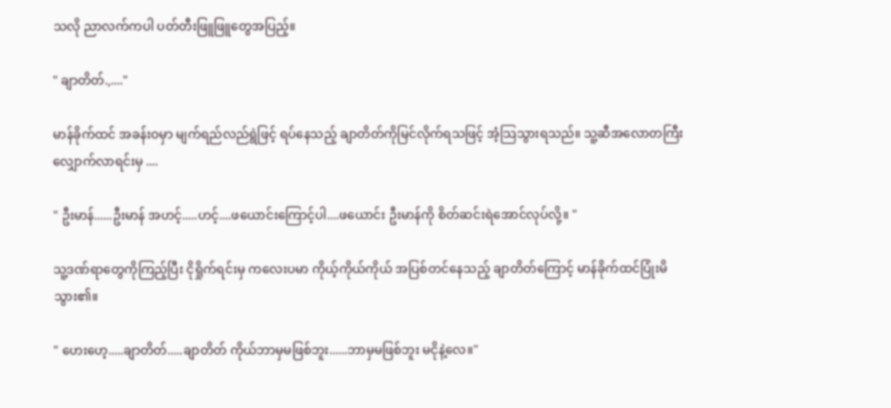သလို ညာလက်ကပါ ပတ်တီးဖြူဖြူတွေအပြည့်။

" ချာတိတ်.,...."

မာန်ခိုက်ထင် အခန်းဝမှာ မျက်ရည်လည်ရွဲဖြင့် ရပ်နေသည့် ချာတိတ်ကိုမြင်လိုက်ရသဖြင့် အံ့သြသွားရသည်။ သူ့ဆီအလောတကြီးလျှောက်လာရင်းမှ ....

" ဦးမာန်......ဦးမာန် အဟင့်.....ဟင့်....ဖယောင်းကြောင့်ပါ....ဖယောင်း ဦးမာန်ကို စိတ်ဆင်းရဲအောင်လုပ်လို့။ "

သူ့ဒဏ်ရာတွေကိုကြည့်ပြီး ငိုရှိုက်ရင်းမှ ကလေးပမာ ကိုယ့်ကိုယ်ကိုယ် အပြစ်တင်နေသည့် ချာတိတ်ကြောင့် မာန်ခိုက်ထင်ပြုံးမိသွား၏။

" ဟေးဟေ့.....ချာတိတ်.....ချာတိတ် ကိုယ်ဘာမှမဖြစ်ဘူး......ဘာမှမဖြစ်ဘူး မငိုနဲ့လေ။"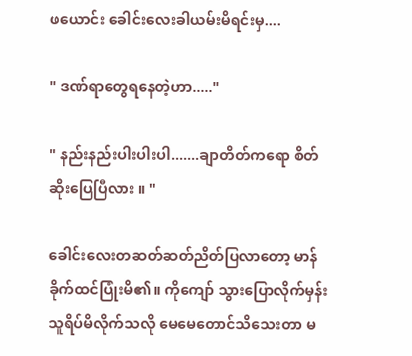ဖယောင်း ခေါင်းလေးခါယမ်းမိရင်းမှ....

" ဒဏ်ရာတွေရနေတဲ့ဟာ....."

" နည်းနည်းပါးပါးပါ.......ချာတိတ်ကရော စိတ်ဆိုးပြေပြီလား ။ "

ခေါင်းလေးတဆတ်ဆတ်ညိတ်ပြလာတော့ မာန်ခိုက်ထင်ပြုံးမိ၏။ ကိုကျော် သွားပြောလိုက်မှန်း သူရိပ်မိလိုက်သလို မေမေတောင်သိသေးတာ မ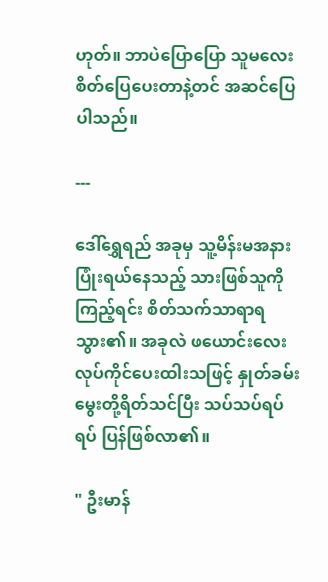ဟုတ်။ ဘာပဲပြောပြော သူမလေး စိတ်ပြေပေးတာနဲ့တင် အဆင်ပြေပါသည်။

---

ဒေါ်ရွှေရည် အခုမှ သူ့မိန်းမအနား ပြုံးရယ်နေသည့် သားဖြစ်သူကိုကြည့်ရင်း စိတ်သက်သာရာရသွား၏။ အခုလဲ ဖယောင်းလေးလုပ်ကိုင်ပေးထါးသဖြင့် နှုတ်ခမ်းမွေးတို့ရိတ်သင်ပြီး သပ်သပ်ရပ်ရပ် ပြန်ဖြစ်လာ၏။

" ဦးမာန်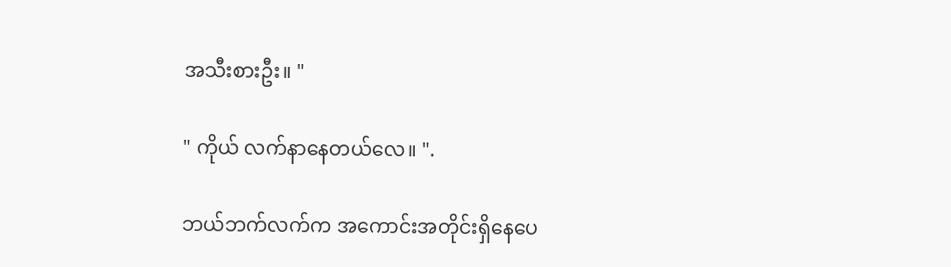အသီးစားဦး။ "

" ကိုယ် လက်နာနေတယ်လေ။ ".

ဘယ်ဘက်လက်က အကောင်းအတိုင်းရှိနေပေ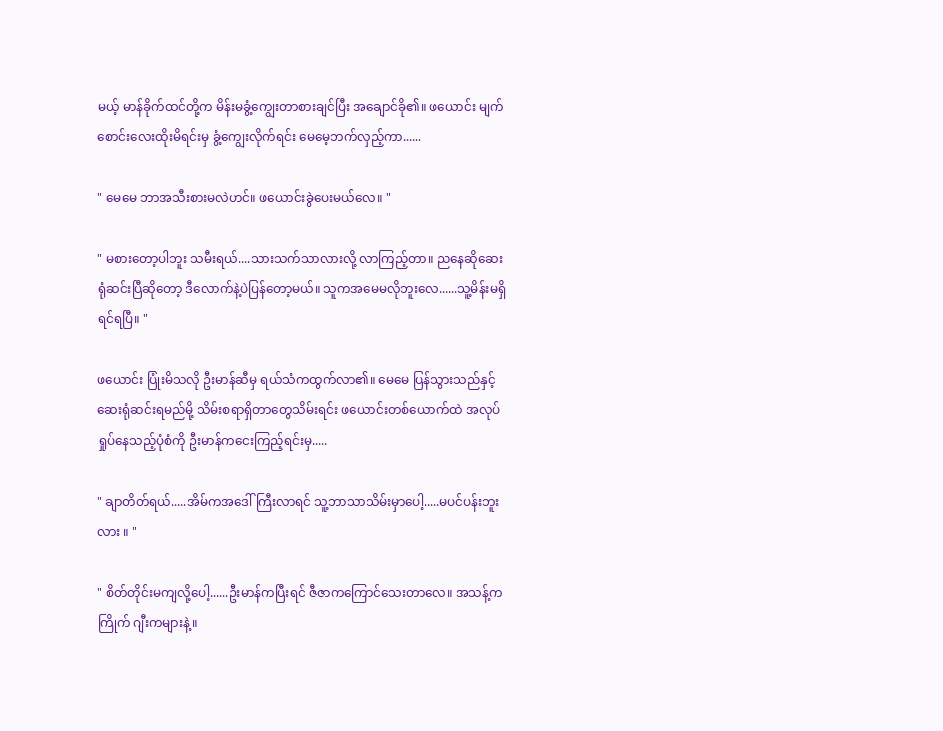မယ့် မာန်ခိုက်ထင်တို့က မိန်းမခွံ့ကျွေးတာစားချင်ပြီး အချောင်ခို၏။ ဖယောင်း မျက်စောင်းလေးထိုးမိရင်းမှ ခွံ့ကျွေးလိုက်ရင်း မေမေ့ဘက်လှည့်ကာ......

" မေမေ ဘာအသီးစားမလဲဟင်။ ဖယောင်းခွဲပေးမယ်လေ။ "

" မစားတော့ပါဘူး သမီးရယ်....သားသက်သာလားလို့ လာကြည့်တာ။ ညနေဆိုဆေးရုံဆင်းပြီဆိုတော့ ဒီလောက်နဲ့ပဲပြန်တော့မယ်။ သူကအမေမလိုဘူးလေ......သူ့မိန်းမရှိရင်ရပြီ။ "

ဖယောင်း ပြုံးမိသလို ဦးမာန်ဆီမှ ရယ်သံကထွက်လာ၏။ မေမေ ပြန်သွားသည်နှင့် ဆေးရုံဆင်းရမည်မို့ သိမ်းစရာရှိတာတွေသိမ်းရင်း ဖယောင်းတစ်ယောက်ထဲ အလုပ်ရှုပ်နေသည့်ပုံစံကို ဦးမာန်ကငေးကြည့်ရင်းမှ.....

" ချာတိတ်ရယ်.....အိမ်ကအဒေါ်ကြီးလာရင် သူ့ဘာသာသိမ်းမှာပေါ့.....မပင်ပန်းဘူးလား ။ "

" စိတ်တိုင်းမကျလို့ပေါ့......ဦးမာန်ကပြီးရင် ဇီဇာကကြောင်သေးတာလေ။ အသန့်ကကြိုက် ဂျီးကများနဲ့။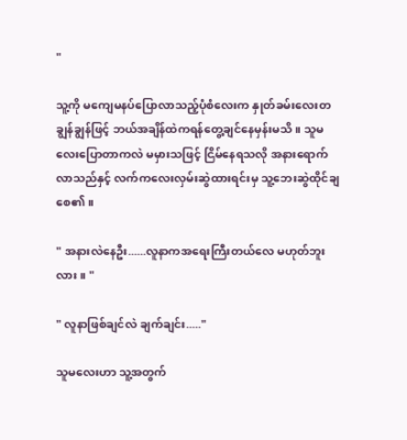"

သူ့ကို မကျေမနပ်ပြောလာသည့်ပုံစံလေးက နှုတ်ခမ်းလေးတချွန်ချွန်ဖြင့် ဘယ်အချိန်ထဲကရန်တွေ့ချင်နေမှန်းမသိ။ သူမလေးပြောတာကလဲ မမှားသဖြင့် ငြိမ်နေရသလို အနားရောက်လာသည်နှင့် လက်ကလေးလှမ်းဆွဲထားရင်းမှ သူ့ဘေးဆွဲထိုင်ချစေ၏။

" အနားလဲနေဦး......လူနာကအရေးကြီးတယ်လေ မဟုတ်ဘူးလား။ "

" လူနာဖြစ်ချင်လဲ ချက်ချင်း....."

သူမလေးဟာ သူ့အတွက်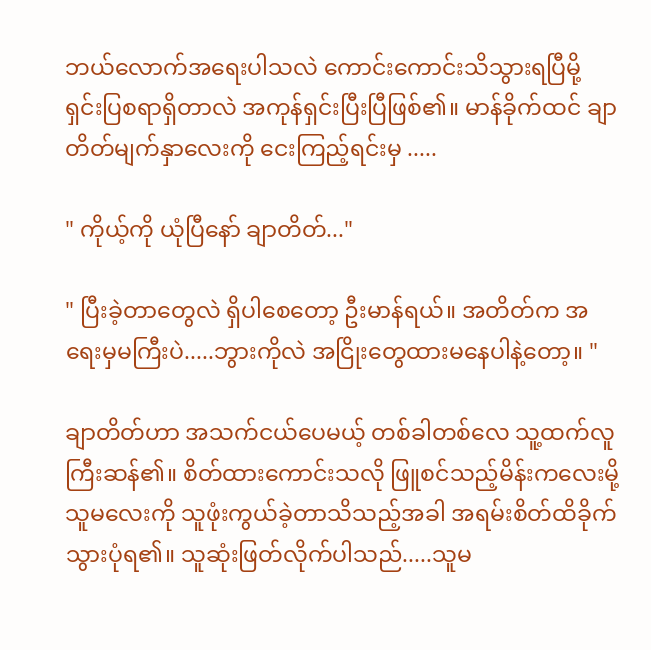ဘယ်လောက်အရေးပါသလဲ ကောင်းကောင်းသိသွားရပြီမို့ ရှင်းပြစရာရှိတာလဲ အကုန်ရှင်းပြီးပြီဖြစ်၏။ မာန်ခိုက်ထင် ချာတိတ်မျက်နှာလေးကို ငေးကြည့်ရင်းမှ .....

" ကိုယ့်ကို ယုံပြီနော် ချာတိတ်..."

" ပြီးခဲ့တာတွေလဲ ရှိပါစေတော့ ဦးမာန်ရယ်။ အတိတ်က အရေးမှမကြီးပဲ.....ဘွားကိုလဲ အငြိုးတွေထားမနေပါနဲ့တော့။ "

ချာတိတ်ဟာ အသက်ငယ်ပေမယ့် တစ်ခါတစ်လေ သူ့ထက်လူကြီးဆန်၏။ စိတ်ထားကောင်းသလို ဖြူစင်သည့်မိန်းကလေးမို့ သူမလေးကို သူဖုံးကွယ်ခဲ့တာသိသည့်အခါ အရမ်းစိတ်ထိခိုက်သွားပုံရ၏။ သူဆုံးဖြတ်လိုက်ပါသည်.....သူမ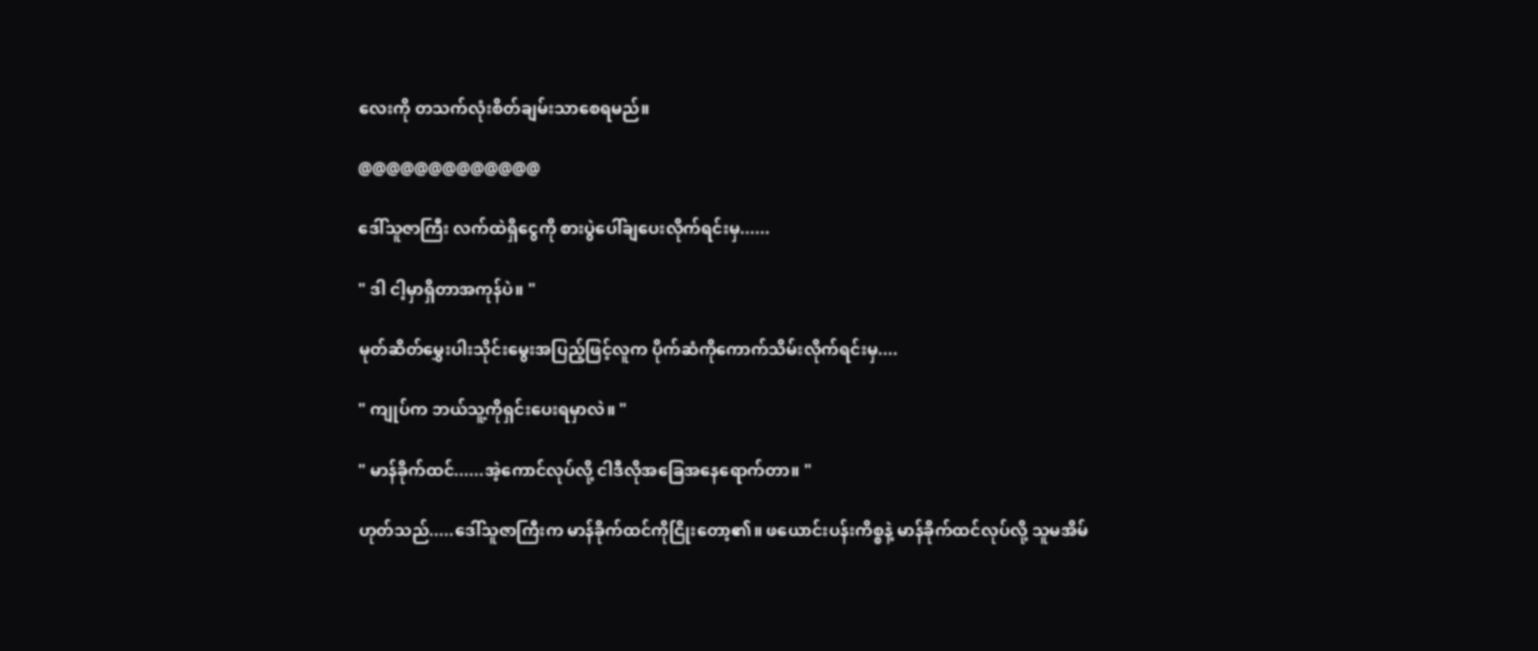လေးကို တသက်လုံးစိတ်ချမ်းသာစေရမည်။

@@@@@@@@@@@@@

ဒေါ်သူဇာကြီး လက်ထဲရှိငွေကို စားပွဲပေါ်ချပေးလိုက်ရင်းမှ......

" ဒါ ငါ့မှာရှိတာအကုန်ပဲ။ "

မုတ်ဆိတ်မွှေးပါးသိုင်းမွေးအပြည့်ဖြင့်လူက ပိုက်ဆံကိုကောက်သိမ်းလိုက်ရင်းမှ....

" ကျုပ်က ဘယ်သူ့ကိုရှင်းပေးရမှာလဲ။ "

" မာန်ခိုက်ထင်......အဲ့ကောင်လုပ်လို့ ငါဒီလိုအခြေအနေရောက်တာ။ "

ဟုတ်သည်.....ဒေါ်သူဇာကြီးက မာန်ခိုက်ထင်ကိုငြိုးတော့၏။ ဖယောင်းပန်းကိစ္စနဲ့ မာန်ခိုက်ထင်လုပ်လို့ သူမအိမ်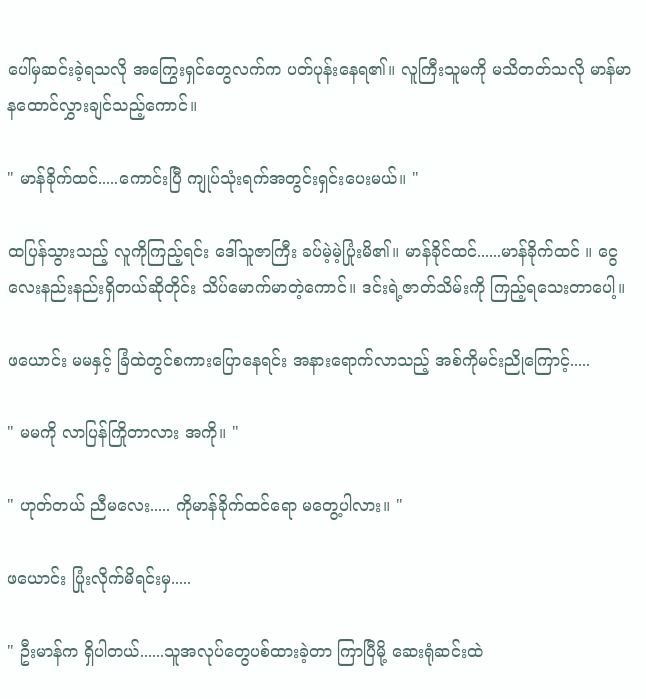ပေါ်မှဆင်းခဲ့ရသလို အကြွေးရှင်တွေလက်က ပတ်ပုန်းနေရ၏။ လူကြီးသူမကို မသိတတ်သလို မာန်မာနထောင်လွှားချင်သည့်ကောင်။

" မာန်ခိုက်ထင်.....ကောင်းပြီ ကျုပ်သုံးရက်အတွင်းရှင်းပေးမယ်။ "

ထပြန်သွားသည့် လူကိုကြည့်ရင်း ဒေါ်သူဇာကြီး ခပ်မဲ့မဲ့ပြုံးမိ၏။ မာန်ခိုင်ထင်......မာန်ခိုက်ထင် ။ ငွေလေးနည်းနည်းရှိတယ်ဆိုတိုင်း သိပ်မောက်မာတဲ့ကောင်။ ဒင်းရဲ့ဇာတ်သိမ်းကို ကြည့်ရသေးတာပေါ့။

ဖယောင်း မမနှင့် ခြံထဲတွင်စကားပြောနေရင်း အနားရောက်လာသည့် အစ်ကိုမင်းညိုကြောင့်.....

" မမကို လာပြန်ကြိုတာလား အကို။ "

" ဟုတ်တယ် ညီမလေး..... ကိုမာန်ခိုက်ထင်ရော မတွေ့ပါလား။ "

ဖယောင်း ပြုံးလိုက်မိရင်းမှ.....

" ဦးမာန်က ရှိပါတယ်......သူအလုပ်တွေပစ်ထားခဲ့တာ ကြာပြီမို့ ဆေးရုံဆင်းထဲ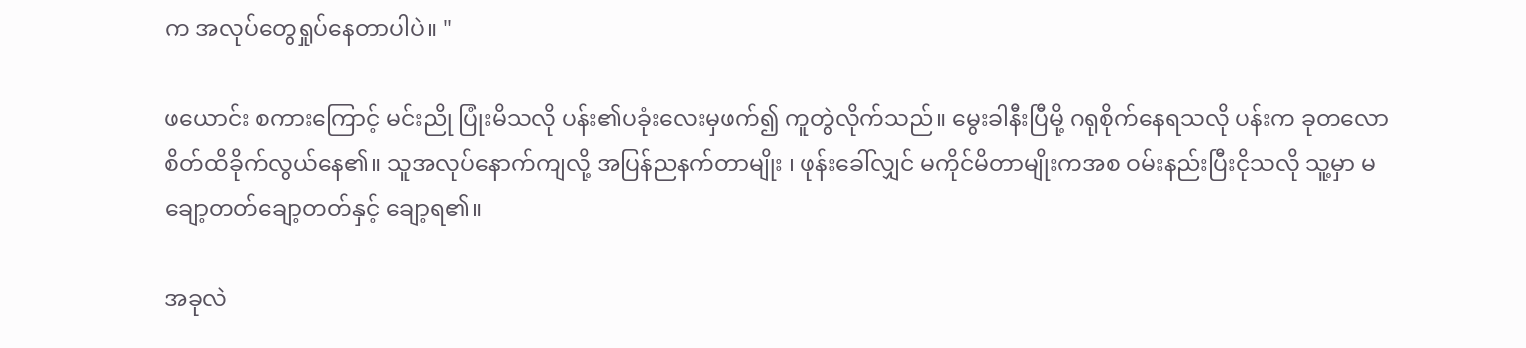က အလုပ်တွေရှုပ်နေတာပါပဲ။ "

ဖယောင်း စကားကြောင့် မင်းညို ပြုံးမိသလို ပန်း၏ပခုံးလေးမှဖက်၍ ကူတွဲလိုက်သည်။ မွေးခါနီးပြီမို့ ဂရုစိုက်နေရသလို ပန်းက ခုတလောစိတ်ထိခိုက်လွယ်နေ၏။ သူအလုပ်နောက်ကျလို့ အပြန်ညနက်တာမျိုး ၊ ဖုန်းခေါ်လျှင် မကိုင်မိတာမျိုးကအစ ဝမ်းနည်းပြီးငိုသလို သူ့မှာ မချော့တတ်ချော့တတ်နှင့် ချော့ရ၏။

အခုလဲ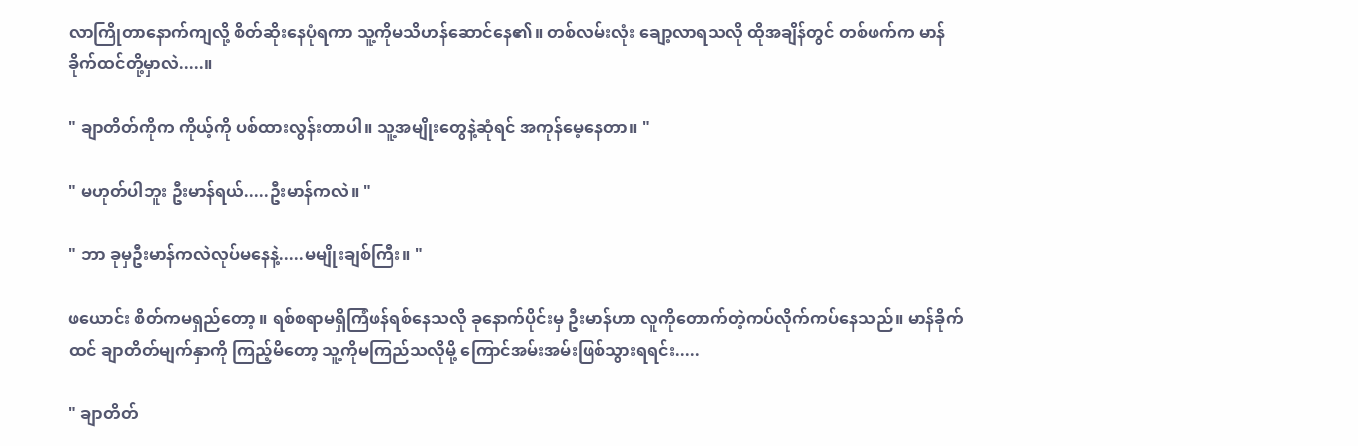လာကြိုတာနောက်ကျလို့ စိတ်ဆိုးနေပုံရကာ သူ့ကိုမသိဟန်ဆောင်နေ၏။ တစ်လမ်းလုံး ချော့လာရသလို ထိုအချိန်တွင် တစ်ဖက်က မာန်ခိုက်ထင်တို့မှာလဲ.....။

" ချာတိတ်ကိုက ကိုယ့်ကို ပစ်ထားလွန်းတာပါ။ သူ့အမျိုးတွေနဲ့ဆုံရင် အကုန်မေ့နေတာ။ "

" မဟုတ်ပါဘူး ဦးမာန်ရယ်.....ဦးမာန်ကလဲ။ "

" ဘာ ခုမှဦးမာန်ကလဲလုပ်မနေနဲ့.....မမျိုးချစ်ကြီး။ "

ဖယောင်း စိတ်ကမရှည်တော့ ။ ရစ်စရာမရှိကြံဖန်ရစ်နေသလို ခုနောက်ပိုင်းမှ ဦးမာန်ဟာ လူကိုတောက်တဲ့ကပ်လိုက်ကပ်နေသည်။ မာန်ခိုက်ထင် ချာတိတ်မျက်နှာကို ကြည့်မိတော့ သူ့ကိုမကြည်သလိုမို့ ကြောင်အမ်းအမ်းဖြစ်သွားရရင်း.....

" ချာတိတ်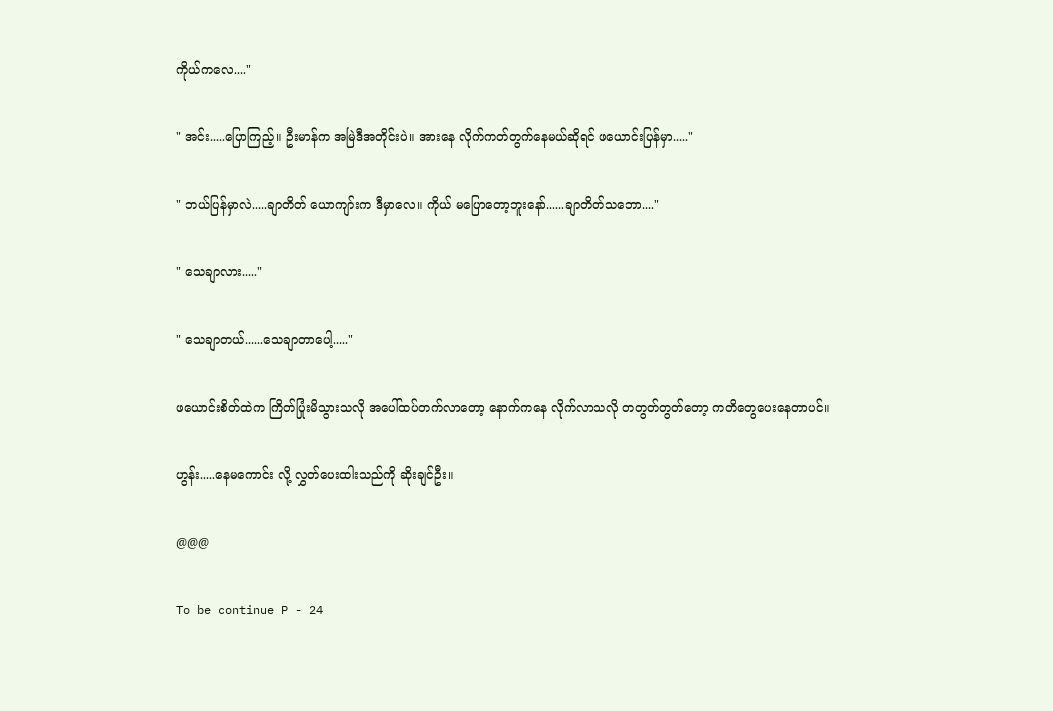ကိုယ်ကလေ...."

" အင်း.....ပြောကြည့်။ ဦးမာန်က အမြဲဒီအတိုင်းပဲ။ အားနေ လိုက်ကတ်တွက်နေမယ်ဆိုရင် ဖယောင်းပြန်မှာ....."

" ဘယ်ပြန်မှာလဲ.....ချာတိတ် ယောကျာ်းက ဒီမှာလေ။ ကိုယ် မပြောတော့ဘူးနော်......ချာတိတ်သဘော...."

" သေချာလား....."

" သေချာတယ်......သေချာတာပေါ့....."

ဖယောင်းစိတ်ထဲက ကြိတ်ပြုံးမိသွားသလို အပေါ်ထပ်တက်လာတော့ နောက်ကနေ လိုက်လာသလို တတွတ်တွတ်တော့ ကတိတွေပေးနေတာပင်။

ဟွန်း.....နေမကောင်း လို့ လွှတ်ပေးထါးသည်ကို ဆိုးချင်ဦး။

@@@

To be continue P - 24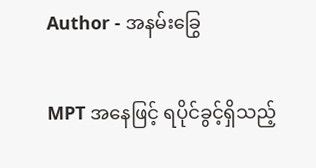Author - အနမ်းခြွေ

MPT အနေဖြင့် ရပိုင်ခွင့်ရှိသည့်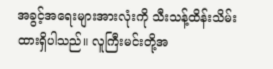အခွင့်အရေးများအားလုံးကို သီးသန့်ထိန်းသိမ်းထားရှိပါသည်။ လူကြီးမင်းတို့အ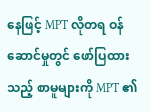နေဖြင့် MPT လိုတရ ဝန်ဆောင်မှုတွင် ဖော်ပြထားသည့် စာမူများကို MPT ၏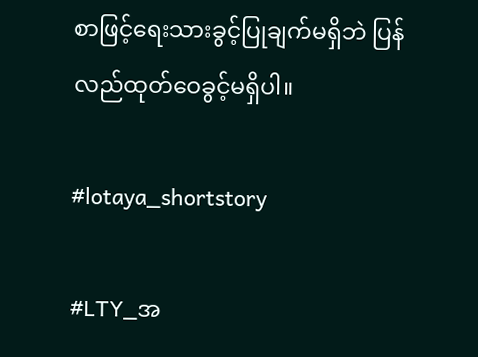စာဖြင့်ရေးသားခွင့်ပြုချက်မရှိဘဲ ပြန်လည်ထုတ်ဝေခွင့်မရှိပါ။

#lotaya_shortstory

#LTY_အ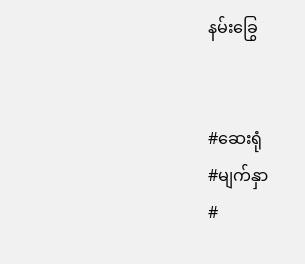နမ်းခြွေ


#ဆေးရုံ
#မျက်နှာ
#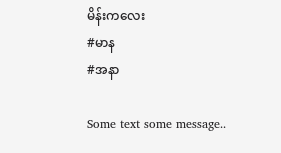မိန်းကလေး
#မာန
#အနာ

Some text some message..